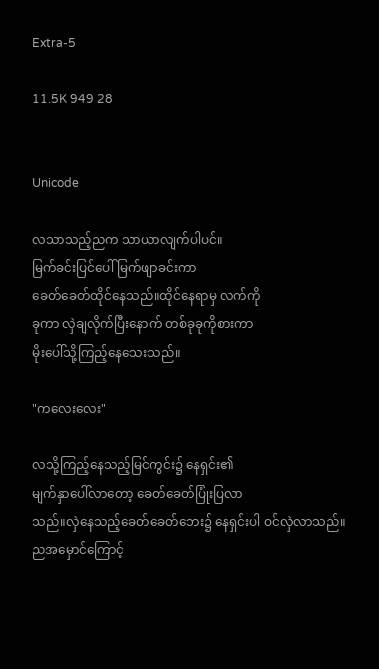Extra-5

11.5K 949 28


Unicode

လသာသည့်ညက သာယာလျက်ပါပင်။
မြက်ခင်းပြင်ပေါ် မြက်ဖျာခင်းကာ
ခေတ်ခေတ်ထိုင်နေသည်။ထိုင်နေရာမှ လက်ကို
ခုကာ လှဲချလိုက်ပြီးနောက် တစ်ခုခုကိုစားကာ
မိုးပေါ်သို့ကြည့်နေသေးသည်။

"ကလေးလေး"

လသို့ကြည့်နေသည့်မြင်ကွင်း၌ နေရှင်း၏
မျက်နှာပေါ်လာတော့ ခေတ်ခေတ်ပြုံးပြလာ
သည်။လှဲနေသည့်ခေတ်ခေတ်ဘေး၌ နေရှင်းပါ ဝင်လှဲလာသည်။ညအမှောင်ကြောင့်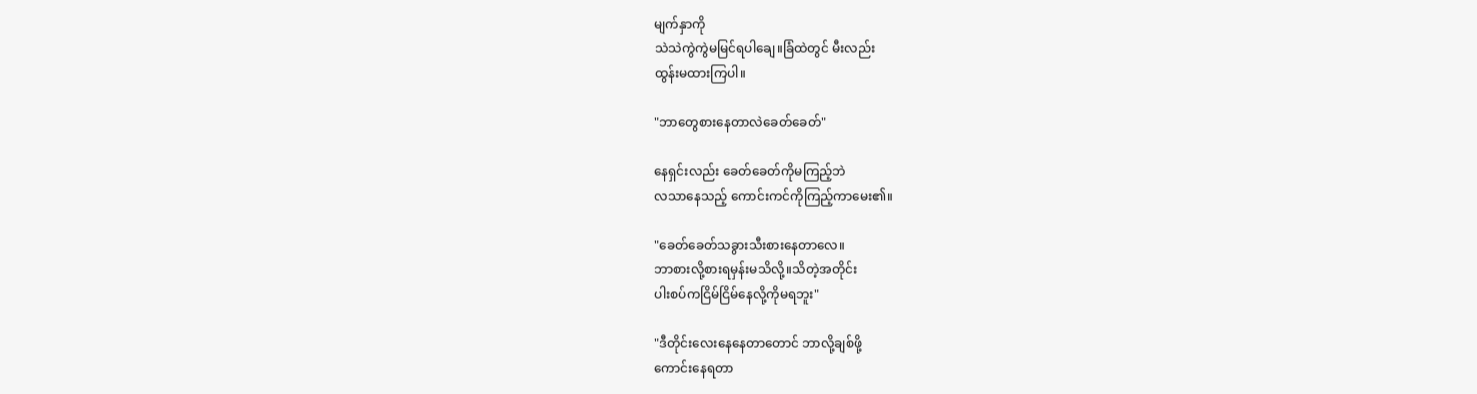မျက်နှာကို
သဲသဲကွဲကွဲမမြင်ရပါချေ။ခြံထဲတွင် မီးလည်း
ထွန်းမထားကြပါ။

"ဘာတွေစားနေတာလဲခေတ်ခေတ်"

နေရှင်းလည်း ခေတ်ခေတ်ကိုမကြည့်ဘဲ
လသာနေသည့် ကောင်းကင်ကိုကြည့်ကာမေး၏။

"ခေတ်ခေတ်သခွားသီးစားနေတာလေ။
ဘာစားလို့စားရမှန်းမသိလို့။သိတဲ့အတိုင်း
ပါးစပ်ကငြိမ်ငြိမ်နေလို့ကိုမရဘူး"

"ဒီတိုင်းလေးနေနေတာတောင် ဘာလို့ချစ်ဖို့
ကောင်းနေရတာ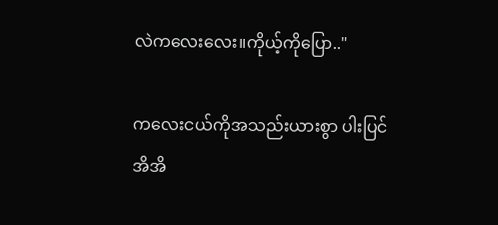လဲကလေးလေး။ကိုယ့်ကိုပြော.."

ကလေးငယ်ကိုအသည်းယားစွာ ပါးပြင်အိအိ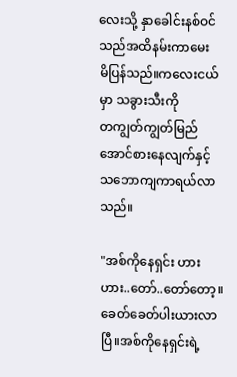လေးသို့ နှာခေါင်းနစ်ဝင်သည်အထိနမ်းကာမေး
မိပြန်သည်။ကလေးငယ်မှာ သခွားသီးကို
တကျွတ်ကျွတ်မြည်အောင်စားနေလျက်နှင့်
သဘောကျကာရယ်လာသည်။

"အစ်ကိုနေရှင်း ဟားဟား..တော်..တော်တော့။ခေတ်ခေတ်ပါးယားလာပြီ။အစ်ကိုနေရှင်းရဲ့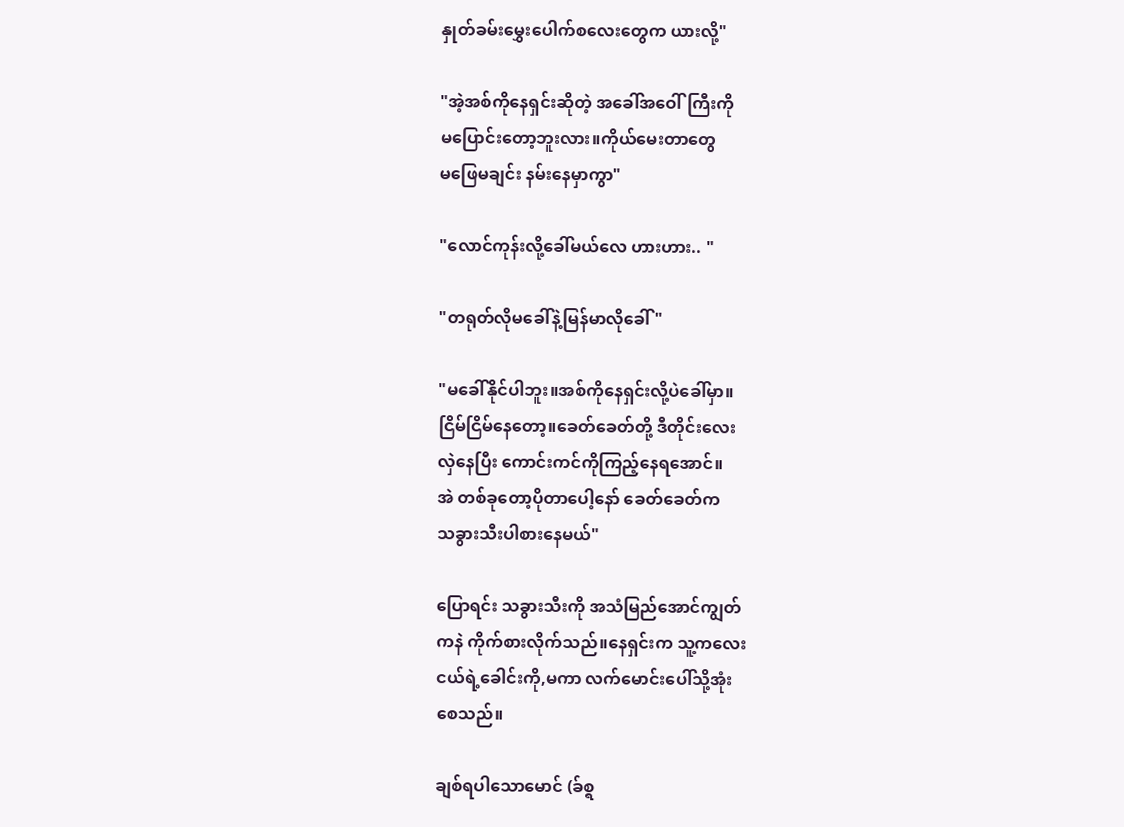နှုတ်ခမ်းမွှေးပေါက်စလေးတွေက ယားလို့"

"အဲ့အစ်ကိုနေရှင်းဆိုတဲ့ အခေါ်အဝေါ်ကြီးကို
မပြောင်းတော့ဘူးလား။ကိုယ်မေးတာတွေ
မဖြေမချင်း နမ်းနေမှာကွာ"

"လောင်ကုန်းလို့ခေါ်မယ်လေ ဟားဟား.. "

"တရုတ်လိုမခေါ်နဲ့မြန်မာလိုခေါ်"

"မခေါ်နိုင်ပါဘူး။အစ်ကိုနေရှင်းလို့ပဲခေါ်မှာ။
ငြိမ်ငြိမ်နေတော့။ခေတ်ခေတ်တို့ ဒီတိုင်းလေး
လှဲနေပြီး ကောင်းကင်ကိုကြည့်နေရအောင်။
အဲ တစ်ခုတော့ပိုတာပေါ့နော် ခေတ်ခေတ်က
သခွားသီးပါစားနေမယ်"

ပြောရင်း သခွားသီးကို အသံမြည်အောင်ကျွတ်
ကနဲ ကိုက်စားလိုက်သည်။နေရှင်းက သူ့ကလေး
ငယ်ရဲ့ခေါင်းကို,မကာ လက်မောင်းပေါ်သို့အုံး
စေသည်။

ချစ်ရပါသောမောင် (ခ်စ္ရ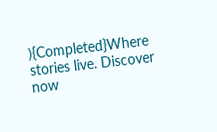){Completed}Where stories live. Discover now